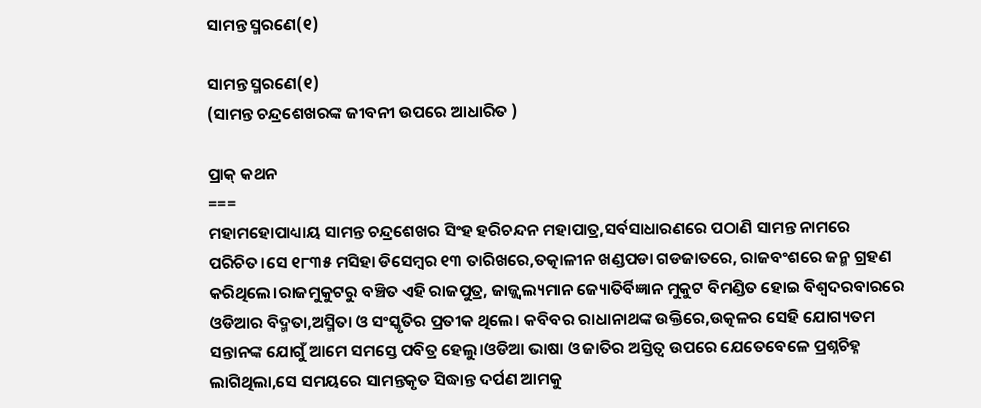ସାମନ୍ତ ସ୍ମରଣେ(୧)

ସାମନ୍ତ ସ୍ମରଣେ(୧)
(ସାମନ୍ତ ଚନ୍ଦ୍ରଶେଖରଙ୍କ ଜୀବନୀ ଉପରେ ଆଧାରିତ )

ପ୍ରାକ୍ କଥନ
===
ମହାମହୋପାଧ୍ୟାୟ ସାମନ୍ତ ଚନ୍ଦ୍ରଶେଖର ସିଂହ ହରିଚନ୍ଦନ ମହାପାତ୍ର,ସର୍ବସାଧାରଣରେ ପଠାଣି ସାମନ୍ତ ନାମରେ ପରିଚିତ।ସେ ୧୮୩୫ ମସିହା ଡିସେମ୍ବର ୧୩ ତାରିଖରେ,ତତ୍କାଳୀନ ଖଣ୍ଡପଡା ଗଡଜାତରେ, ରାଜବଂଶରେ ଜନ୍ମ ଗ୍ରହଣ କରିଥିଲେ।ରାଜମୁକୁଟରୁ ବଞ୍ଚିତ ଏହି ରାଜପୁତ୍ର, ଜାଜ୍ଜ୍ୱଲ୍ୟମାନ ଜ୍ୟୋତିର୍ବିଜ୍ଞାନ ମୁକୁଟ ବିମଣ୍ଡିତ ହୋଇ ବିଶ୍ଵଦରବାରରେ ଓଡିଆର ବିଦ୍ମତା,ଅସ୍ମିତା ଓ ସଂସ୍କୃତିର ପ୍ରତୀକ ଥିଲେ। କବିବର ରାଧାନାଥଙ୍କ ଉକ୍ତିରେ,ଉତ୍କଳର ସେହି ଯୋଗ୍ୟତମ ସନ୍ତାନଙ୍କ ଯୋଗୁଁ ଆମେ ସମସ୍ତେ ପବିତ୍ର ହେଲୁ।ଓଡିଆ ଭାଷା ଓ ଜାତିର ଅସ୍ତିତ୍ଵ ଉପରେ ଯେତେବେଳେ ପ୍ରଶ୍ନଚିହ୍ନ ଲାଗିଥିଲା,ସେ ସମୟରେ ସାମନ୍ତକୃତ ସିଦ୍ଧାନ୍ତ ଦର୍ପଣ ଆମକୁ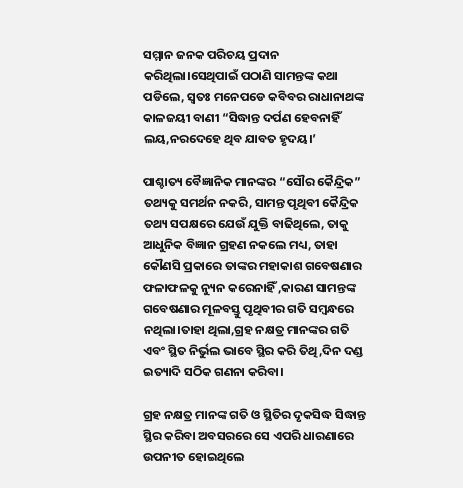ସମ୍ମାନ ଜନକ ପରିଚୟ ପ୍ରଦାନ କରିଥିଲା।ସେଥିପାଇଁ ପଠାଣି ସାମନ୍ତଙ୍କ କଥା ପଡିଲେ, ସ୍ୱତଃ ମନେପଡେ କବିବର ରାଧାନାଥଙ୍କ କାଳଜୟୀ ବାଣୀ “ସିଦ୍ଧାନ୍ତ ଦର୍ପଣ ହେବନାହିଁ ଲୟ,ନରଦେହେ ଥିବ ଯାବତ ହୃଦୟ।’

ପାଶ୍ଚାତ୍ୟ ବୈଜ୍ଞାନିକ ମାନଙ୍କର “ସୌର କୈନ୍ଦ୍ରିକ” ତଥ୍ୟକୁ ସମର୍ଥନ ନକରି, ସାମନ୍ତ ପୃଥିବୀ କୈନ୍ଦ୍ରିକ ତଥ୍ୟ ସପକ୍ଷରେ ଯେଉଁ ଯୁକ୍ତି ବାଢିଥିଲେ, ତାକୁ ଆଧୁନିକ ବିଜ୍ଞାନ ଗ୍ରହଣ ନକଲେ ମଧ୍ୟ, ତାହା କୌଣସି ପ୍ରକାରେ ତାଙ୍କର ମହାକାଶ ଗବେଷଣାର ଫଳାଫଳକୁ ନ୍ୟୁନ କରେନାହିଁ ,କାରଣ ସାମନ୍ତଙ୍କ ଗବେଷଣାର ମୂଳବସ୍ତୁ ପୃଥିବୀର ଗତି ସମ୍ବନ୍ଧରେ ନଥିଲା।ତାହା ଥିଲା,ଗ୍ରହ ନକ୍ଷତ୍ର ମାନଙ୍କର ଗତି ଏବଂ ସ୍ଥିତ ନିର୍ଭୁଲ ଭାବେ ସ୍ଥିର କରି ତିଥି,ଦିନ ଦଣ୍ଡ  ଇତ୍ୟାଦି ସଠିକ ଗଣନା କରିବା।

ଗ୍ରହ ନକ୍ଷତ୍ର ମାନଙ୍କ ଗତି ଓ ସ୍ଥିତିର ଦୃକସିଦ୍ଧ ସିଦ୍ଧାନ୍ତ ସ୍ଥିର କରିବା ଅବସରରେ ସେ ଏପରି ଧାରଣାରେ ଉପନୀତ ହୋଇଥିଲେ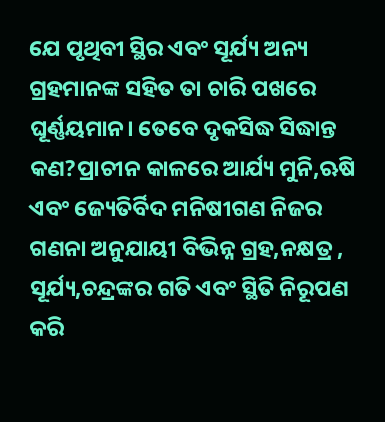ଯେ ପୃଥିବୀ ସ୍ଥିର ଏବଂ ସୂର୍ଯ୍ୟ ଅନ୍ୟ ଗ୍ରହମାନଙ୍କ ସହିତ ତା ଚାରି ପଖରେ ଘୂର୍ଣ୍ଣୟମାନ। ତେବେ ଦୃକସିଦ୍ଧ ସିଦ୍ଧାନ୍ତ କଣ?ପ୍ରାଚୀନ କାଳରେ ଆର୍ଯ୍ୟ ମୁନି,ଋଷି ଏବଂ ଜ୍ୟେତିର୍ବିଦ ମନିଷୀଗଣ ନିଜର ଗଣନା ଅନୁଯାୟୀ ବିଭିନ୍ନ ଗ୍ରହ,ନକ୍ଷତ୍ର , ସୂର୍ଯ୍ୟ,ଚନ୍ଦ୍ରଙ୍କର ଗତି ଏବଂ ସ୍ଥିତି ନିରୂପଣ କରି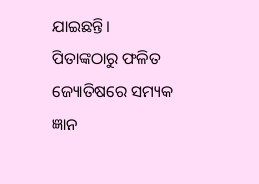ଯାଇଛନ୍ତି।
ପିତାଙ୍କଠାରୁ ଫଳିତ ଜ୍ୟୋତିଷରେ ସମ୍ୟକ ଜ୍ଞାନ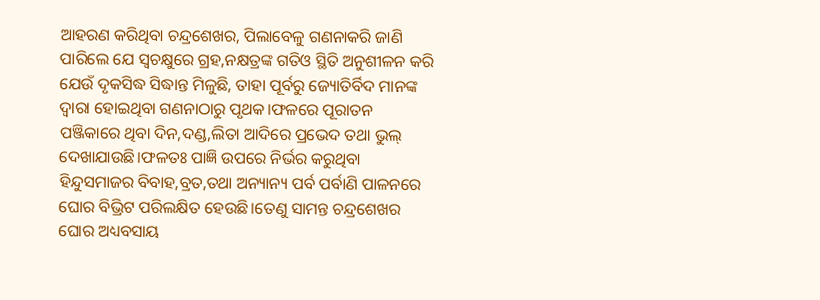ଆହରଣ କରିଥିବା ଚନ୍ଦ୍ରଶେଖର, ପିଲାବେଳୁ ଗଣନାକରି ଜାଣି ପାରିଲେ ଯେ ସ୍ବଚକ୍ଷୁରେ ଗ୍ରହ,ନକ୍ଷତ୍ରଙ୍କ ଗତିଓ ସ୍ଥିତି ଅନୁଶୀଳନ କରି ଯେଉଁ ଦୃକସିଦ୍ଧ ସିଦ୍ଧାନ୍ତ ମିଳୁଛି, ତାହା ପୂର୍ବରୁ ଜ୍ୟୋତିର୍ବିଦ ମାନଙ୍କ ଦ୍ୱାରା ହୋଇଥିବା ଗଣନାଠାରୁ ପୃଥକ।ଫଳରେ ପୂରାତନ ପଞ୍ଜିକାରେ ଥିବା ଦିନ,ଦଣ୍ଡ,ଲିତା ଆଦିରେ ପ୍ରଭେଦ ତଥା ଭୁଲ୍ ଦେଖାଯାଉଛି।ଫଳତଃ ପାଜ୍ଞି ଉପରେ ନିର୍ଭର କରୁଥିବା ହିନ୍ଦୁସମାଜର ବିବାହ,ବ୍ରତ,ତଥା ଅନ୍ୟାନ୍ୟ ପର୍ବ ପର୍ବାଣି ପାଳନରେ ଘୋର ବିଭ୍ରିଟ ପରିଲକ୍ଷିତ ହେଉଛି।ତେଣୁ ସାମନ୍ତ ଚନ୍ଦ୍ରଶେଖର ଘୋର ଅଧ୍ୟବସାୟ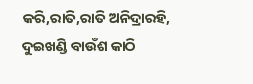କରି,ରାତି,ରାତି ଅନିଦ୍ରାରହି, ଦୁଇଖଣ୍ଡି ବାଉଁଶ କାଠି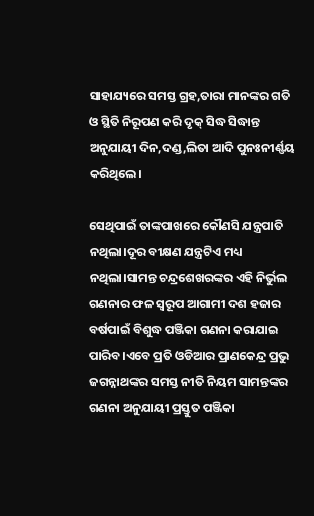ସାହାଯ୍ୟରେ ସମସ୍ତ ଗ୍ରହ,ତାରା ମାନଙ୍କର ଗତି ଓ ସ୍ଥିତି ନିରୂପଣ କରି ଦୃକ୍ ସିଦ୍ଧ ସିଦ୍ଧାନ୍ତ ଅନୁଯାୟୀ ଦିନ,ଦଣ୍ଡ,ଲିତା ଆଦି ପୁନଃନୀର୍ଣ୍ଣୟ କରିଥିଲେ।

ସେଥିପାଇଁ ତାଙ୍କପାଖରେ କୌଣସି ଯନ୍ତ୍ରପାତି ନଥିଲା।ଦୂର ବୀକ୍ଷଣ ଯନ୍ତ୍ରଟିଏ ମଧ୍ୟ ନଥିଲା।ସାମନ୍ତ ଚନ୍ଦ୍ରଶେଖରଙ୍କର ଏହି ନିର୍ଭୁଲ ଗଣନାର ଫଳ ସ୍ବରୂପ ଆଗାମୀ ଦଶ ହଜାର ବର୍ଷପାଇଁ ବିଶୁଦ୍ଧ ପଞ୍ଜିକା ଗଣନା କରାଯାଇ ପାରିବ।ଏବେ ପ୍ରତି ଓଡିଆର ପ୍ରାଣକେନ୍ଦ୍ର ପ୍ରଭୁ ଜଗନ୍ନାଥଙ୍କର ସମସ୍ତ ନୀତି ନିୟମ ସାମନ୍ତଙ୍କର ଗଣନା ଅନୁଯାୟୀ ପ୍ରସ୍ତୁତ ପଞ୍ଜିକା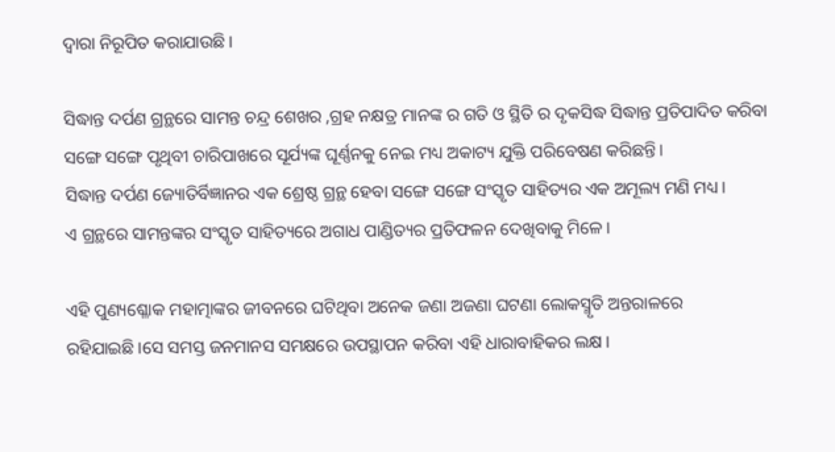ଦ୍ବାରା ନିରୂପିତ କରାଯାଉଛି।

ସିଦ୍ଧାନ୍ତ ଦର୍ପଣ ଗ୍ରନ୍ଥରେ ସାମନ୍ତ ଚନ୍ଦ୍ର ଶେଖର ,ଗ୍ରହ ନକ୍ଷତ୍ର ମାନଙ୍କ ର ଗତି ଓ ସ୍ଥିତି ର ଦୃକସିଦ୍ଧ ସିଦ୍ଧାନ୍ତ ପ୍ରତିପାଦିତ କରିବା ସଙ୍ଗେ ସଙ୍ଗେ ପୃଥିବୀ ଚାରିପାଖରେ ସୂର୍ଯ୍ୟଙ୍କ ଘୂର୍ଣ୍ଣନକୁ ନେଇ ମଧ୍ୟ ଅକାଟ୍ୟ ଯୁକ୍ତି ପରିବେଷଣ କରିଛନ୍ତି।
ସିଦ୍ଧାନ୍ତ ଦର୍ପଣ ଜ୍ୟୋତିର୍ବିଜ୍ଞାନର ଏକ ଶ୍ରେଷ୍ଠ ଗ୍ରନ୍ଥ ହେବା ସଙ୍ଗେ ସଙ୍ଗେ ସଂସ୍କୃତ ସାହିତ୍ୟର ଏକ ଅମୂଲ୍ୟ ମଣି ମଧ୍ୟ।
ଏ ଗ୍ରନ୍ଥରେ ସାମନ୍ତଙ୍କର ସଂସ୍କୃତ ସାହିତ୍ୟରେ ଅଗାଧ ପାଣ୍ଡିତ୍ୟର ପ୍ରତିଫଳନ ଦେଖିବାକୁ ମିଳେ।

ଏହି ପୁଣ୍ୟଶ୍ଳୋକ ମହାତ୍ମାଙ୍କର ଜୀବନରେ ଘଟିଥିବା ଅନେକ ଜଣା ଅଜଣା ଘଟଣା ଲୋକସ୍ମୃତି ଅନ୍ତରାଳରେ ରହିଯାଇଛି।ସେ ସମସ୍ତ ଜନମାନସ ସମକ୍ଷରେ ଉପସ୍ଥାପନ କରିବା ଏହି ଧାରାବାହିକର ଲକ୍ଷ।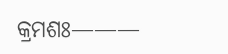କ୍ରମଶଃ———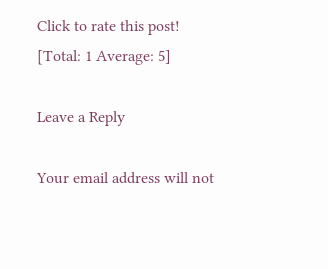Click to rate this post!
[Total: 1 Average: 5]

Leave a Reply

Your email address will not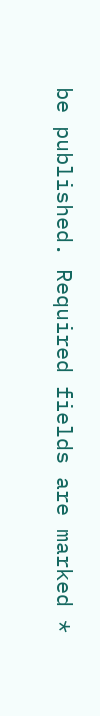be published. Required fields are marked *